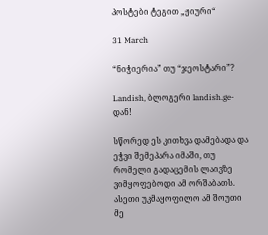პოსტები ტეგით „ჟიური“

31 March

“ნიჭიერია” თუ “ჯეოსტარი”?

Landish, ბლოგერი landish.ge-დან!

სწორედ ეს კითხვა დამებადა და ეჭვი შემეპარა იმაში, თუ რომელი გადაცემის ლაივზე ვიმყოფებოდი ამ ორშაბათს. ასეთი უკმაყოფილო ამ შოუთი მე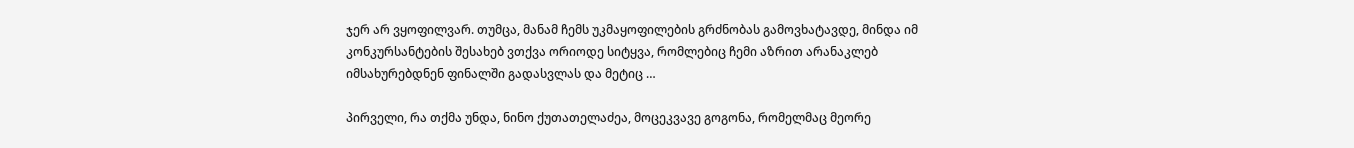ჯერ არ ვყოფილვარ. თუმცა, მანამ ჩემს უკმაყოფილების გრძნობას გამოვხატავდე, მინდა იმ კონკურსანტების შესახებ ვთქვა ორიოდე სიტყვა, რომლებიც ჩემი აზრით არანაკლებ იმსახურებდნენ ფინალში გადასვლას და მეტიც …

პირველი, რა თქმა უნდა, ნინო ქუთათელაძეა, მოცეკვავე გოგონა, რომელმაც მეორე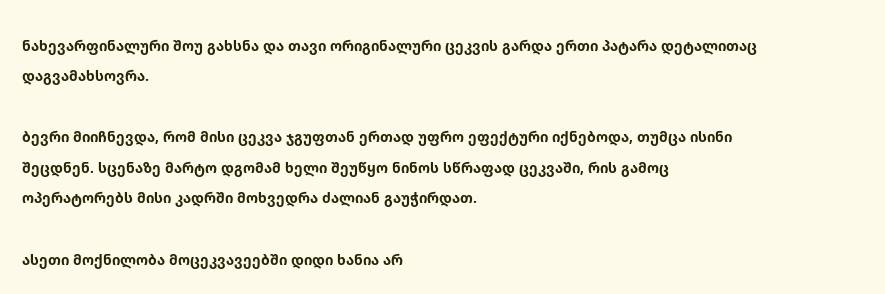ნახევარფინალური შოუ გახსნა და თავი ორიგინალური ცეკვის გარდა ერთი პატარა დეტალითაც დაგვამახსოვრა.

ბევრი მიიჩნევდა, რომ მისი ცეკვა ჯგუფთან ერთად უფრო ეფექტური იქნებოდა, თუმცა ისინი შეცდნენ. სცენაზე მარტო დგომამ ხელი შეუწყო ნინოს სწრაფად ცეკვაში, რის გამოც ოპერატორებს მისი კადრში მოხვედრა ძალიან გაუჭირდათ.

ასეთი მოქნილობა მოცეკვავეებში დიდი ხანია არ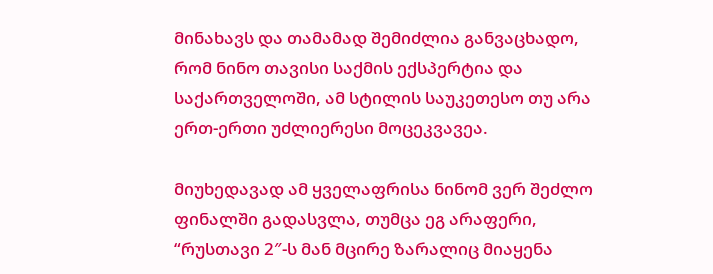მინახავს და თამამად შემიძლია განვაცხადო, რომ ნინო თავისი საქმის ექსპერტია და საქართველოში, ამ სტილის საუკეთესო თუ არა ერთ-ერთი უძლიერესი მოცეკვავეა.

მიუხედავად ამ ყველაფრისა ნინომ ვერ შეძლო ფინალში გადასვლა, თუმცა ეგ არაფერი,  “რუსთავი 2″-ს მან მცირე ზარალიც მიაყენა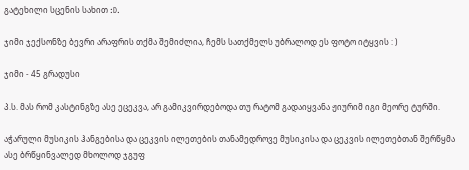გატეხილი სცენის სახით :D.

ჯიმი ჯექსონზე ბევრი არაფრის თქმა შემიძლია, ჩემს სათქმელს უბრალოდ ეს ფოტო იტყვის : )

ჯიმი - 45 გრადუსი

პ.ს. მას რომ კასტინგზე ასე ეცეკვა, არ გამიკვირდებოდა თუ რატომ გადაიყვანა ჟიურიმ იგი მეორე ტურში.

აჭარული მუსიკის ჰანგებისა და ცეკვის ილეთების თანამედროვე მუსიკისა და ცეკვის ილეთებთან შერწყმა ასე ბრწყინვალედ მხოლოდ ჯგუფ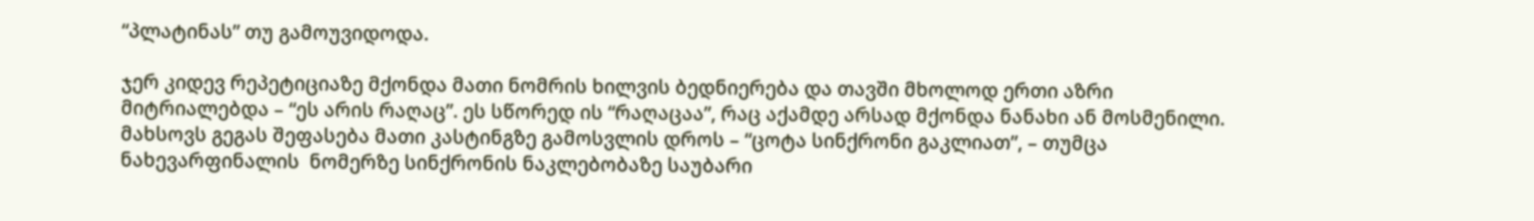“პლატინას” თუ გამოუვიდოდა.

ჯერ კიდევ რეპეტიციაზე მქონდა მათი ნომრის ხილვის ბედნიერება და თავში მხოლოდ ერთი აზრი მიტრიალებდა – “ეს არის რაღაც”. ეს სწორედ ის “რაღაცაა”, რაც აქამდე არსად მქონდა ნანახი ან მოსმენილი. მახსოვს გეგას შეფასება მათი კასტინგზე გამოსვლის დროს – “ცოტა სინქრონი გაკლიათ”, – თუმცა ნახევარფინალის  ნომერზე სინქრონის ნაკლებობაზე საუბარი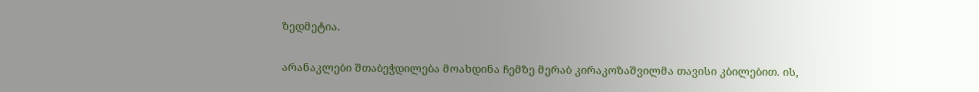ზედმეტია.

არანაკლები შთაბეჭდილება მოახდინა ჩემზე მერაბ კირაკოზაშვილმა თავისი კბილებით. ის,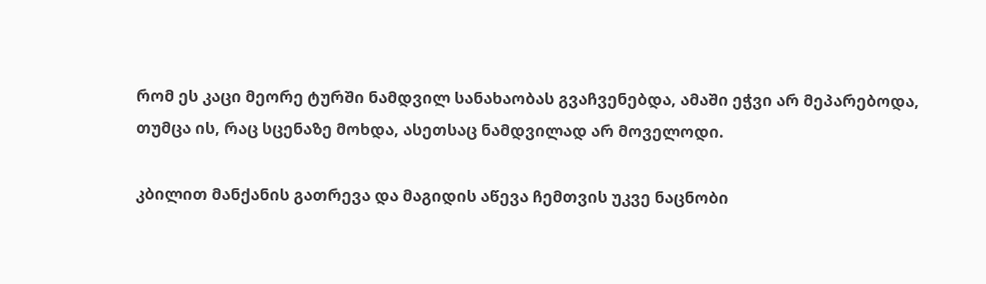რომ ეს კაცი მეორე ტურში ნამდვილ სანახაობას გვაჩვენებდა, ამაში ეჭვი არ მეპარებოდა, თუმცა ის, რაც სცენაზე მოხდა, ასეთსაც ნამდვილად არ მოველოდი.

კბილით მანქანის გათრევა და მაგიდის აწევა ჩემთვის უკვე ნაცნობი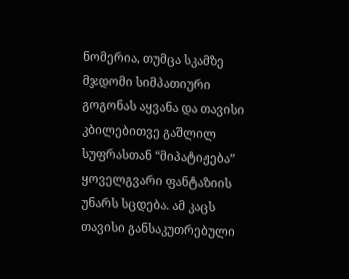ნომერია, თუმცა სკამზე მჯდომი სიმპათიური გოგონას აყვანა და თავისი კბილებითვე გაშლილ სუფრასთან “მიპატიჟება” ყოველგვარი ფანტაზიის უნარს სცდება. ამ კაცს თავისი განსაკუთრებული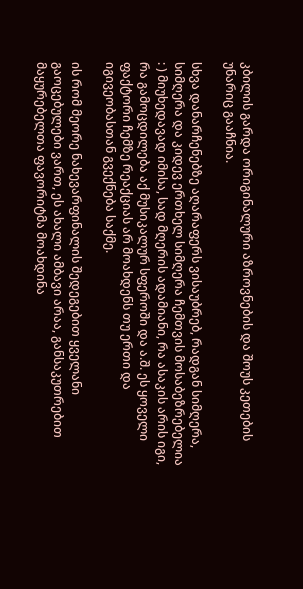კბილის გარდა ორიგინალური აზროვნების და შოუს კეთების უნარიც გააჩნია.

სხვა დანარჩენებზე აღარაფერს ვისაუბრებ, რადგან სიმღერა, სიმღერა და კიდევ ერთხელ სიმღერა ჩემთვის მოსაბეზრებელია : ) მიუხედავად იმისა, სად მღერის ადამიანი, რა ასაკის არის იგი, რა გამოცდილება აქ მუსიკალურ სფეროში და ა.შ. ეს ყოველი ფაქტორი ჩემზე რეაქციას არ მოახდენს თუ ერთი და იგივეობასთან გვექნება საქმე.

ის რომ მეორე ნახევარფინალის შედეგებით ყველანი გაოცებულები ვართ, ეს ახალი ამბავი არაა, განსაკუთრებით მაყურებელთა ფავორიტმა მოახდინა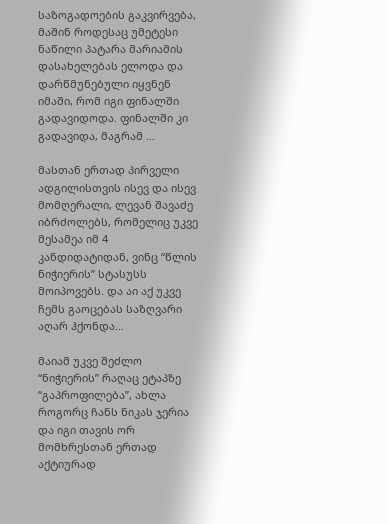საზოგადოების გაკვირვება, მაშინ როდესაც უმეტესი ნაწილი პატარა მარიამის დასახელებას ელოდა და დარწმუნებული იყვნენ იმაში, რომ იგი ფინალში გადავიდოდა. ფინალში კი გადავიდა, მაგრამ …

მასთან ერთად პირველი ადგილისთვის ისევ და ისევ მომღერალი, ლევან შავაძე იბრძოლებს, რომელიც უკვე მესამეა იმ 4 კანდიდატიდან, ვინც “წლის ნიჭიერის” სტასუსს მოიპოვებს. და აი აქ უკვე ჩემს გაოცებას საზღვარი აღარ ჰქონდა…

მაიამ უკვე შეძლო “ნიჭიერის” რაღაც ეტაპზე “გაპროფილება”, ახლა როგორც ჩანს ნიკას ჯერია და იგი თავის ორ მომხრესთან ერთად აქტიურად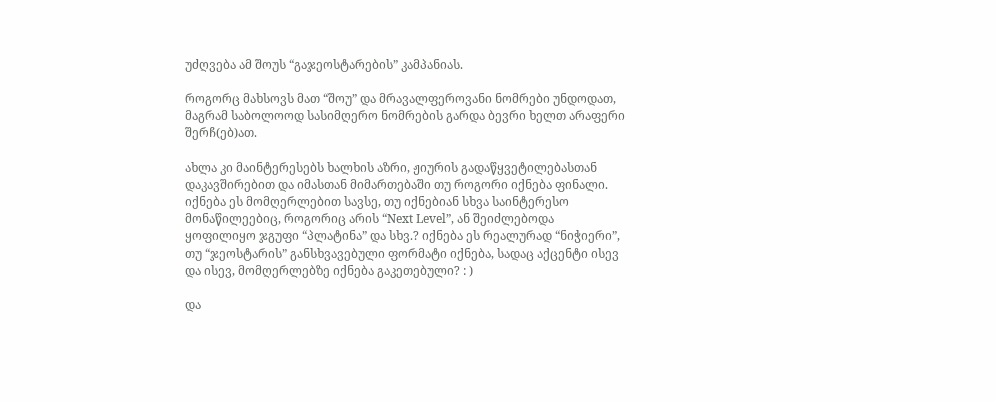უძღვება ამ შოუს “გაჯეოსტარების” კამპანიას.

როგორც მახსოვს მათ “შოუ” და მრავალფეროვანი ნომრები უნდოდათ, მაგრამ საბოლოოდ სასიმღერო ნომრების გარდა ბევრი ხელთ არაფერი შერჩ(ებ)ათ.

ახლა კი მაინტერესებს ხალხის აზრი, ჟიურის გადაწყვეტილებასთან დაკავშირებით და იმასთან მიმართებაში თუ როგორი იქნება ფინალი. იქნება ეს მომღერლებით სავსე, თუ იქნებიან სხვა საინტერესო მონაწილეებიც, როგორიც არის “Next Level”, ან შეიძლებოდა ყოფილიყო ჯგუფი “პლატინა” და სხვ.? იქნება ეს რეალურად “ნიჭიერი”, თუ “ჯეოსტარის” განსხვავებული ფორმატი იქნება, სადაც აქცენტი ისევ და ისევ, მომღერლებზე იქნება გაკეთებული? : )

და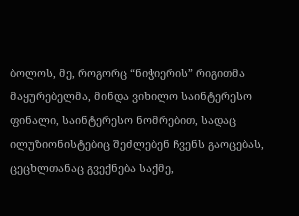ბოლოს, მე, როგორც “ნიჭიერის” რიგითმა მაყურებელმა, მინდა ვიხილო საინტერესო ფინალი, საინტერესო ნომრებით, სადაც ილუზიონისტებიც შეძლებენ ჩვენს გაოცებას, ცეცხლთანაც გვექნება საქმე,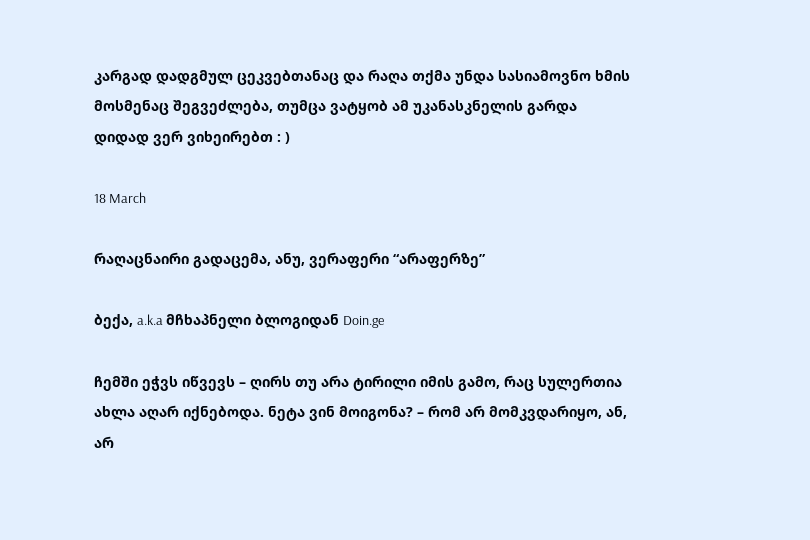კარგად დადგმულ ცეკვებთანაც და რაღა თქმა უნდა სასიამოვნო ხმის მოსმენაც შეგვეძლება, თუმცა ვატყობ ამ უკანასკნელის გარდა დიდად ვერ ვიხეირებთ : )

18 March

რაღაცნაირი გადაცემა, ანუ, ვერაფერი “არაფერზე”

ბექა, a.k.a მჩხაპნელი ბლოგიდან Doin.ge

ჩემში ეჭვს იწვევს – ღირს თუ არა ტირილი იმის გამო, რაც სულერთია ახლა აღარ იქნებოდა. ნეტა ვინ მოიგონა? – რომ არ მომკვდარიყო, ან, არ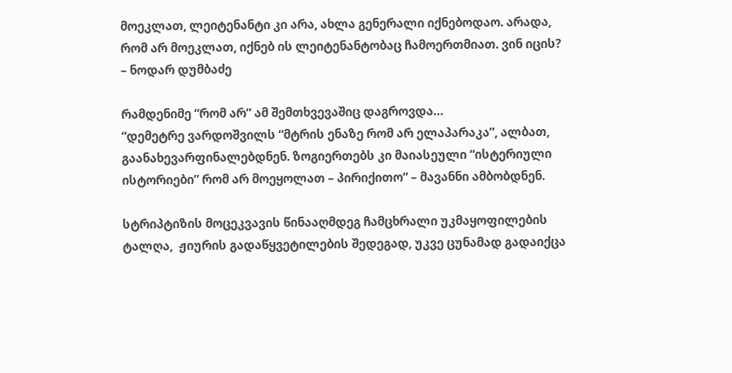მოეკლათ, ლეიტენანტი კი არა, ახლა გენერალი იქნებოდაო. არადა, რომ არ მოეკლათ, იქნებ ის ლეიტენანტობაც ჩამოერთმიათ. ვინ იცის? – ნოდარ დუმბაძე

რამდენიმე “რომ არ” ამ შემთხვევაშიც დაგროვდა…
“დემეტრე ვარდოშვილს “მტრის ენაზე რომ არ ელაპარაკა”, ალბათ, გაანახევარფინალებდნენ. ზოგიერთებს კი მაიასეული “ისტერიული ისტორიები” რომ არ მოეყოლათ – პირიქითო” – მავანნი ამბობდნენ.

სტრიპტიზის მოცეკვავის წინააღმდეგ ჩამცხრალი უკმაყოფილების ტალღა,  ჟიურის გადაწყვეტილების შედეგად, უკვე ცუნამად გადაიქცა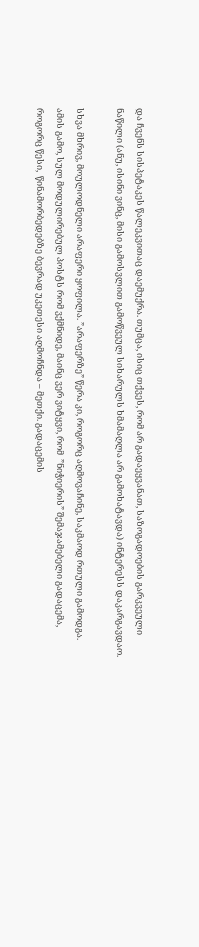და ჩვენს სისპეტაკეს წალეკვითაც დაემუქრა. თუმცა, ისიც თქვეს, რომ არ გადაეყვანათ, საზოგადოების გარკვეული ნაწილი (ანუ, ისინი ვინც, მისი გამოსვლით გამოწვეულ სიხარულს ხმამაღლა არ გამოხატავდა) ინტერესს დაკარგავდაო.

სხვა მხრივ, მოულოდნელი არაფერი ყოფილა. ”არაფერზე” წერა კი, როგორც აღმოვაჩინე, საკმაოდ რთული გამოდგა.
ამის გამო, სულ მოდულირებულ პოსტს რომ ვქმნიდე, მაინც ვერ ვიტყვი, რომ  ”ნიჭიერის” შემაჯამებელი გადაცემა, როგორც წესი,  წინამორბედებზე ბევრად უკეთესი აღმოჩნდა – მეთქი. გადაცემის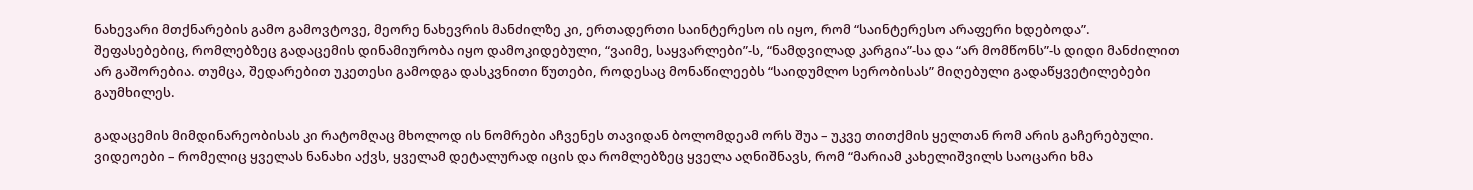ნახევარი მთქნარების გამო გამოვტოვე, მეორე ნახევრის მანძილზე კი, ერთადერთი საინტერესო ის იყო, რომ “საინტერესო არაფერი ხდებოდა”. შეფასებებიც, რომლებზეც გადაცემის დინამიურობა იყო დამოკიდებული, “ვაიმე, საყვარლები”-ს, “ნამდვილად კარგია”-სა და “არ მომწონს”-ს დიდი მანძილით არ გაშორებია. თუმცა, შედარებით უკეთესი გამოდგა დასკვნითი წუთები, როდესაც მონაწილეებს “საიდუმლო სერობისას” მიღებული გადაწყვეტილებები გაუმხილეს.

გადაცემის მიმდინარეობისას კი რატომღაც მხოლოდ ის ნომრები აჩვენეს თავიდან ბოლომდეამ ორს შუა – უკვე თითქმის ყელთან რომ არის გაჩერებული. ვიდეოები – რომელიც ყველას ნანახი აქვს, ყველამ დეტალურად იცის და რომლებზეც ყველა აღნიშნავს, რომ “მარიამ კახელიშვილს საოცარი ხმა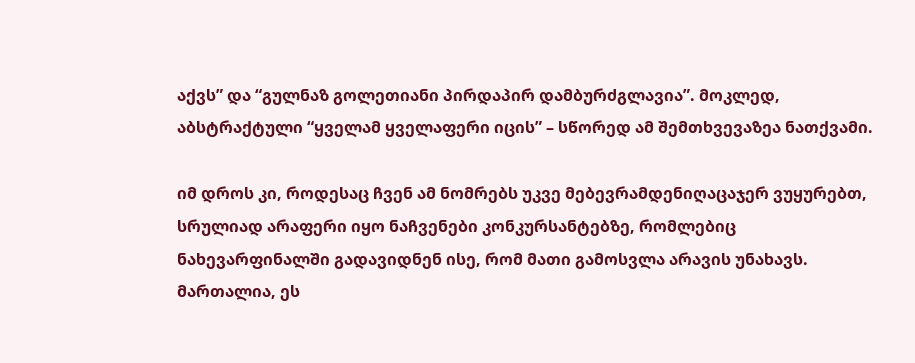აქვს” და “გულნაზ გოლეთიანი პირდაპირ დამბურძგლავია”. მოკლედ, აბსტრაქტული “ყველამ ყველაფერი იცის” – სწორედ ამ შემთხვევაზეა ნათქვამი.

იმ დროს კი, როდესაც ჩვენ ამ ნომრებს უკვე მებევრამდენიღაცაჯერ ვუყურებთ, სრულიად არაფერი იყო ნაჩვენები კონკურსანტებზე, რომლებიც ნახევარფინალში გადავიდნენ ისე, რომ მათი გამოსვლა არავის უნახავს. მართალია, ეს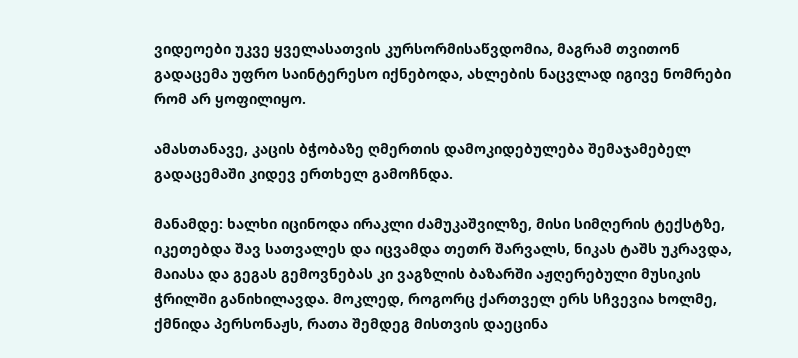ვიდეოები უკვე ყველასათვის კურსორმისაწვდომია, მაგრამ თვითონ გადაცემა უფრო საინტერესო იქნებოდა, ახლების ნაცვლად იგივე ნომრები რომ არ ყოფილიყო.

ამასთანავე, კაცის ბჭობაზე ღმერთის დამოკიდებულება შემაჯამებელ გადაცემაში კიდევ ერთხელ გამოჩნდა.

მანამდე: ხალხი იცინოდა ირაკლი ძამუკაშვილზე, მისი სიმღერის ტექსტზე, იკეთებდა შავ სათვალეს და იცვამდა თეთრ შარვალს, ნიკას ტაშს უკრავდა, მაიასა და გეგას გემოვნებას კი ვაგზლის ბაზარში აჟღერებული მუსიკის ჭრილში განიხილავდა. მოკლედ, როგორც ქართველ ერს სჩვევია ხოლმე, ქმნიდა პერსონაჟს, რათა შემდეგ მისთვის დაეცინა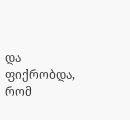და ფიქრობდა, რომ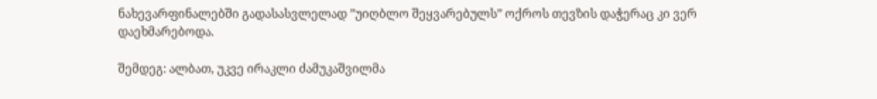ნახევარფინალებში გადასასვლელად ”უიღბლო შეყვარებულს” ოქროს თევზის დაჭერაც კი ვერ დაეხმარებოდა.

შემდეგ: ალბათ, უკვე ირაკლი ძამუკაშვილმა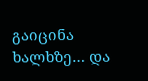გაიცინა ხალხზე… და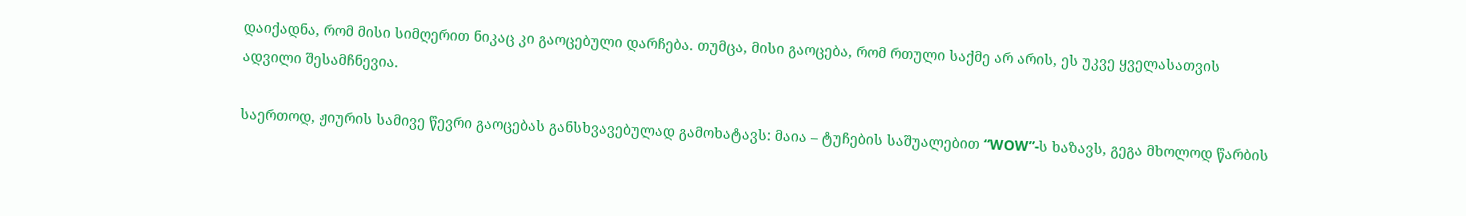დაიქადნა, რომ მისი სიმღერით ნიკაც კი გაოცებული დარჩება. თუმცა, მისი გაოცება, რომ რთული საქმე არ არის, ეს უკვე ყველასათვის ადვილი შესამჩნევია.

საერთოდ, ჟიურის სამივე წევრი გაოცებას განსხვავებულად გამოხატავს: მაია – ტუჩების საშუალებით “WOW”-ს ხაზავს, გეგა მხოლოდ წარბის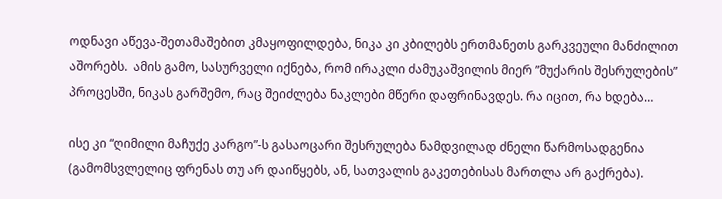ოდნავი აწევა-შეთამაშებით კმაყოფილდება, ნიკა კი კბილებს ერთმანეთს გარკვეული მანძილით აშორებს.  ამის გამო, სასურველი იქნება, რომ ირაკლი ძამუკაშვილის მიერ ”მუქარის შესრულების” პროცესში, ნიკას გარშემო, რაც შეიძლება ნაკლები მწერი დაფრინავდეს. რა იცით, რა ხდება…

ისე კი “ღიმილი მაჩუქე კარგო”-ს გასაოცარი შესრულება ნამდვილად ძნელი წარმოსადგენია (გამომსვლელიც ფრენას თუ არ დაიწყებს, ან, სათვალის გაკეთებისას მართლა არ გაქრება).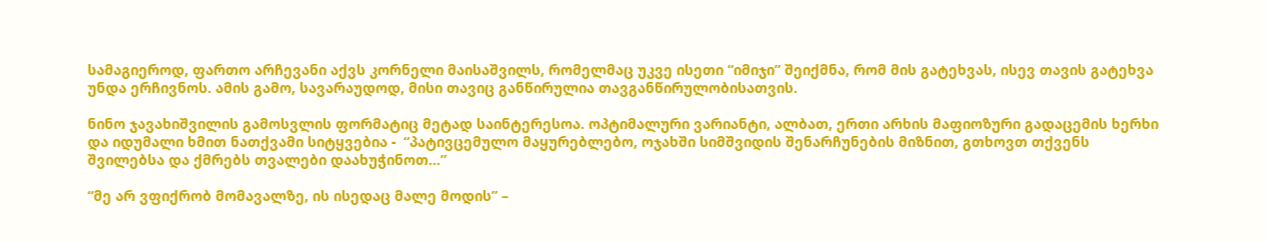სამაგიეროდ, ფართო არჩევანი აქვს კორნელი მაისაშვილს, რომელმაც უკვე ისეთი “იმიჯი” შეიქმნა, რომ მის გატეხვას, ისევ თავის გატეხვა უნდა ერჩივნოს. ამის გამო, სავარაუდოდ, მისი თავიც განწირულია თავგანწირულობისათვის.

ნინო ჯავახიშვილის გამოსვლის ფორმატიც მეტად საინტერესოა. ოპტიმალური ვარიანტი, ალბათ, ერთი არხის მაფიოზური გადაცემის ხერხი და იდუმალი ხმით ნათქვამი სიტყვებია -  “პატივცემულო მაყურებლებო, ოჯახში სიმშვიდის შენარჩუნების მიზნით, გთხოვთ თქვენს შვილებსა და ქმრებს თვალები დაახუჭინოთ…”

“მე არ ვფიქრობ მომავალზე, ის ისედაც მალე მოდის” –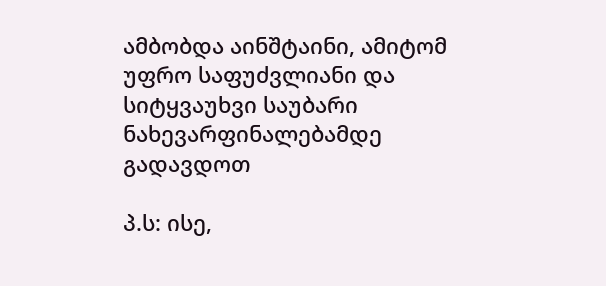ამბობდა აინშტაინი, ამიტომ უფრო საფუძვლიანი და სიტყვაუხვი საუბარი ნახევარფინალებამდე გადავდოთ

პ.ს: ისე,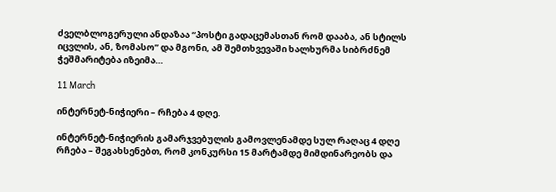ძველბლოგერული ანდაზაა “პოსტი გადაცემასთან რომ დააბა, ან სტილს იცვლის, ან, ზომასო” და მგონი, ამ შემთხვევაში ხალხურმა სიბრძნემ ჭეშმარიტება იზეიმა…

11 March

ინტერნეტ-ნიჭიერი – რჩება 4 დღე.

ინტერნეტ-ნიჭიერის გამარჯვებულის გამოვლენამდე სულ რაღაც 4 დღე რჩება – შეგახსენებთ, რომ კონკურსი 15 მარტამდე მიმდინარეობს და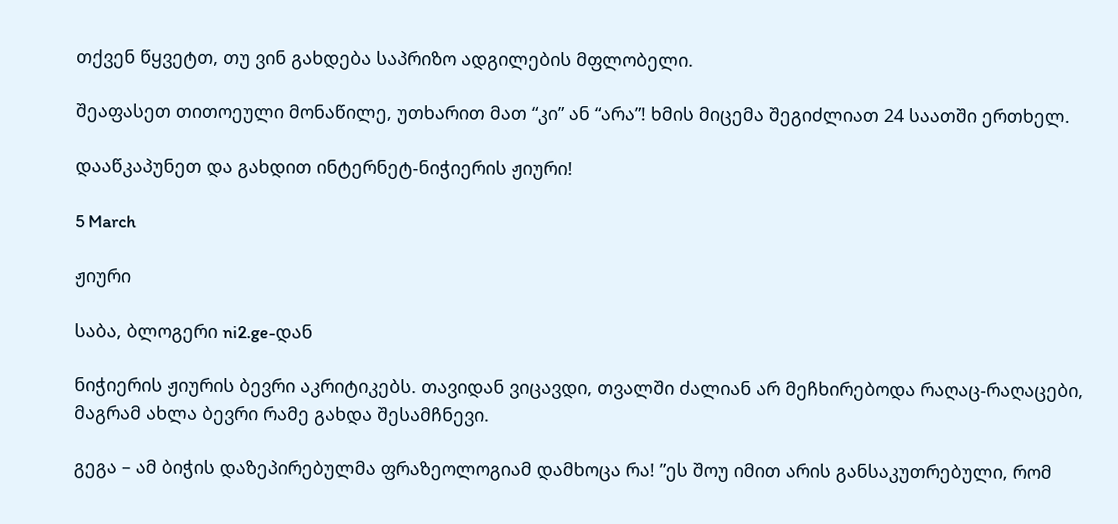თქვენ წყვეტთ, თუ ვინ გახდება საპრიზო ადგილების მფლობელი.

შეაფასეთ თითოეული მონაწილე, უთხარით მათ “კი” ან “არა”! ხმის მიცემა შეგიძლიათ 24 საათში ერთხელ.

დააწკაპუნეთ და გახდით ინტერნეტ-ნიჭიერის ჟიური!

5 March

ჟიური

საბა, ბლოგერი ni2.ge-დან

ნიჭიერის ჟიურის ბევრი აკრიტიკებს. თავიდან ვიცავდი, თვალში ძალიან არ მეჩხირებოდა რაღაც-რაღაცები, მაგრამ ახლა ბევრი რამე გახდა შესამჩნევი.

გეგა – ამ ბიჭის დაზეპირებულმა ფრაზეოლოგიამ დამხოცა რა! ”ეს შოუ იმით არის განსაკუთრებული, რომ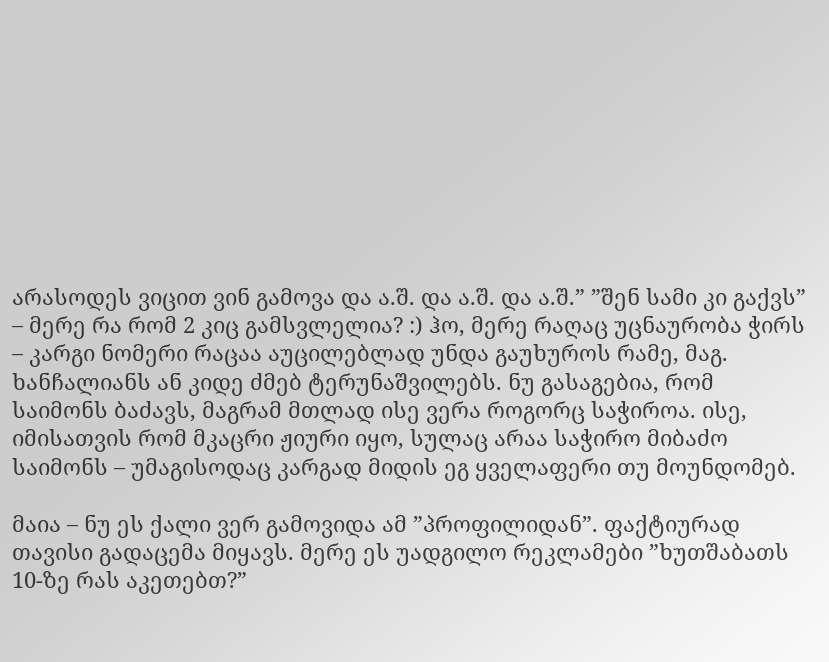არასოდეს ვიცით ვინ გამოვა და ა.შ. და ა.შ. და ა.შ.” ”შენ სამი კი გაქვს” – მერე რა რომ 2 კიც გამსვლელია? :) ჰო, მერე რაღაც უცნაურობა ჭირს – კარგი ნომერი რაცაა აუცილებლად უნდა გაუხუროს რამე, მაგ. ხანჩალიანს ან კიდე ძმებ ტერუნაშვილებს. ნუ გასაგებია, რომ საიმონს ბაძავს, მაგრამ მთლად ისე ვერა როგორც საჭიროა. ისე, იმისათვის რომ მკაცრი ჟიური იყო, სულაც არაა საჭირო მიბაძო საიმონს – უმაგისოდაც კარგად მიდის ეგ ყველაფერი თუ მოუნდომებ.

მაია – ნუ ეს ქალი ვერ გამოვიდა ამ ”პროფილიდან”. ფაქტიურად თავისი გადაცემა მიყავს. მერე ეს უადგილო რეკლამები ”ხუთშაბათს 10-ზე რას აკეთებთ?”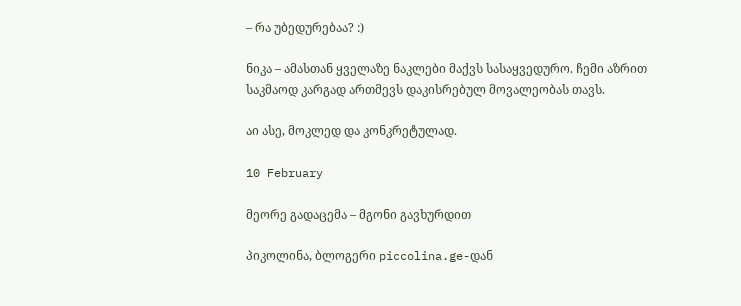– რა უბედურებაა? :)

ნიკა – ამასთან ყველაზე ნაკლები მაქვს სასაყვედურო. ჩემი აზრით საკმაოდ კარგად ართმევს დაკისრებულ მოვალეობას თავს.

აი ასე, მოკლედ და კონკრეტულად.

10 February

მეორე გადაცემა – მგონი გავხურდით

პიკოლინა, ბლოგერი piccolina.ge-დან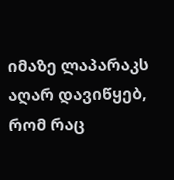იმაზე ლაპარაკს აღარ დავიწყებ, რომ რაც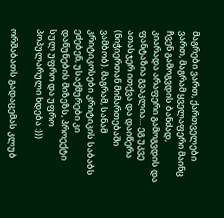მაგრები ვართ, ქართველები ვართ, მაგრამ ყველაფერი მაინც ჩვენ გამოგვდის ბანძად, კიარადა არაფერი გამოგვდის და ფანტაზია გვაკლია… ეგ უკვე ათასჯერ ითქვა და დაიწერა (ნიჭიერთან მიმართებაში ვამბობ). მაგრამ, სანამ კრიტიკოსები კრიტიკის საბაბს ეძებენ, უსაქმურები კი დაწუნების მიზეზს, პროექტი სულ უფრო და უფრო პოპულარული ხდება :)))

ორშაბათს გადაცემას კლუბ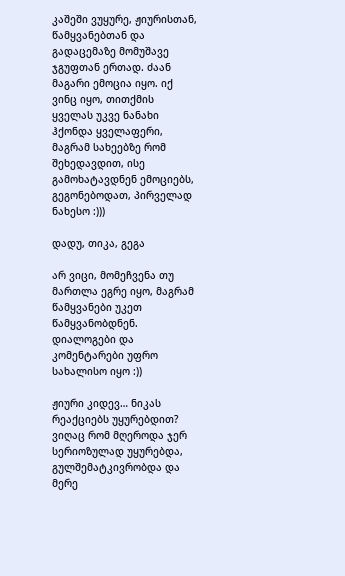კაშეში ვუყურე, ჟიურისთან, წამყვანებთან და გადაცემაზე მომუშავე ჯგუფთან ერთად. ძაან მაგარი ემოცია იყო. იქ ვინც იყო, თითქმის ყველას უკვე ნანახი ჰქონდა ყველაფერი, მაგრამ სახეებზე რომ შეხედავდით, ისე გამოხატავდნენ ემოციებს, გეგონებოდათ, პირველად ნახესო :)))

დადუ, თიკა, გეგა

არ ვიცი, მომეჩვენა თუ მართლა ეგრე იყო, მაგრამ წამყვანები უკეთ წამყვანობდნენ. დიალოგები და კომენტარები უფრო სახალისო იყო :))

ჟიური კიდევ… ნიკას რეაქციებს უყურებდით? ვიღაც რომ მღეროდა ჯერ სერიოზულად უყურებდა, გულშემატკივრობდა და მერე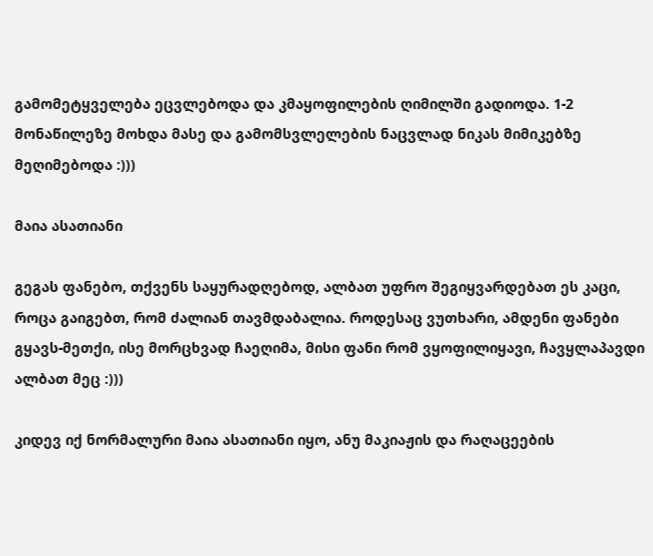გამომეტყველება ეცვლებოდა და კმაყოფილების ღიმილში გადიოდა. 1-2 მონაწილეზე მოხდა მასე და გამომსვლელების ნაცვლად ნიკას მიმიკებზე მეღიმებოდა :)))

მაია ასათიანი

გეგას ფანებო, თქვენს საყურადღებოდ, ალბათ უფრო შეგიყვარდებათ ეს კაცი, როცა გაიგებთ, რომ ძალიან თავმდაბალია. როდესაც ვუთხარი, ამდენი ფანები გყავს-მეთქი, ისე მორცხვად ჩაეღიმა, მისი ფანი რომ ვყოფილიყავი, ჩავყლაპავდი ალბათ მეც :)))

კიდევ იქ ნორმალური მაია ასათიანი იყო, ანუ მაკიაჟის და რაღაცეების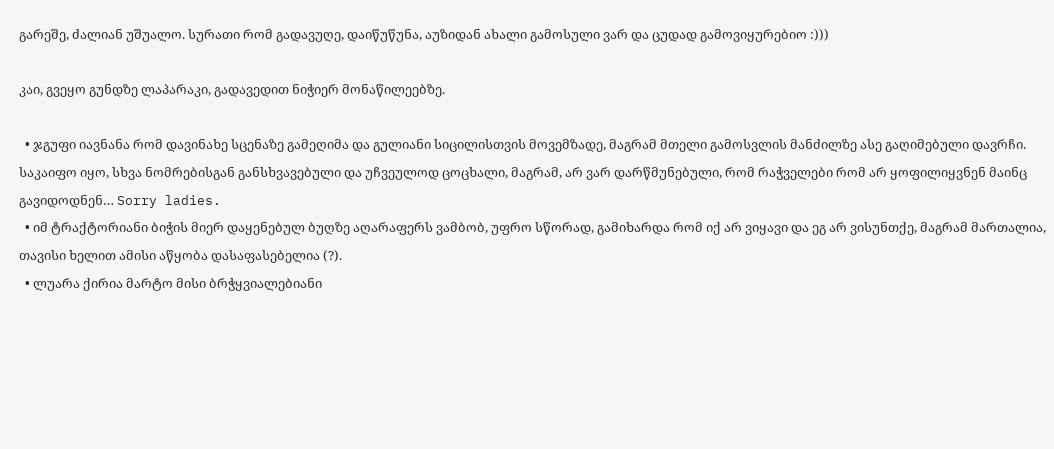გარეშე, ძალიან უშუალო. სურათი რომ გადავუღე, დაიწუწუნა, აუზიდან ახალი გამოსული ვარ და ცუდად გამოვიყურებიო :)))

კაი, გვეყო გუნდზე ლაპარაკი, გადავედით ნიჭიერ მონაწილეებზე.

  • ჯგუფი იავნანა რომ დავინახე სცენაზე გამეღიმა და გულიანი სიცილისთვის მოვემზადე, მაგრამ მთელი გამოსვლის მანძილზე ასე გაღიმებული დავრჩი. საკაიფო იყო, სხვა ნომრებისგან განსხვავებული და უჩვეულოდ ცოცხალი, მაგრამ, არ ვარ დარწმუნებული, რომ რაჭველები რომ არ ყოფილიყვნენ მაინც გავიდოდნენ… Sorry ladies.
  • იმ ტრაქტორიანი ბიჭის მიერ დაყენებულ ბუღზე აღარაფერს ვამბობ, უფრო სწორად, გამიხარდა რომ იქ არ ვიყავი და ეგ არ ვისუნთქე, მაგრამ მართალია, თავისი ხელით ამისი აწყობა დასაფასებელია (?).
  • ლუარა ქირია მარტო მისი ბრჭყვიალებიანი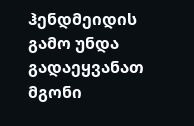ჰენდმეიდის გამო უნდა გადაეყვანათ მგონი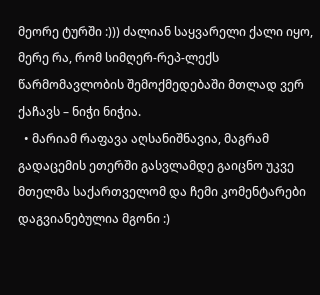მეორე ტურში :))) ძალიან საყვარელი ქალი იყო, მერე რა, რომ სიმღერ-რეპ-ლექს წარმომავლობის შემოქმედებაში მთლად ვერ ქაჩავს – ნიჭი ნიჭია.
  • მარიამ რაფავა აღსანიშნავია, მაგრამ გადაცემის ეთერში გასვლამდე გაიცნო უკვე მთელმა საქართველომ და ჩემი კომენტარები დაგვიანებულია მგონი :)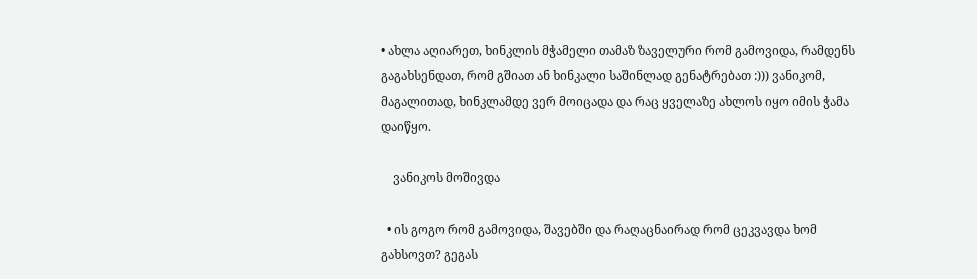• ახლა აღიარეთ, ხინკლის მჭამელი თამაზ ზაველური რომ გამოვიდა, რამდენს გაგახსენდათ, რომ გშიათ ან ხინკალი საშინლად გენატრებათ :))) ვანიკომ, მაგალითად, ხინკლამდე ვერ მოიცადა და რაც ყველაზე ახლოს იყო იმის ჭამა დაიწყო.

    ვანიკოს მოშივდა

  • ის გოგო რომ გამოვიდა, შავებში და რაღაცნაირად რომ ცეკვავდა ხომ გახსოვთ? გეგას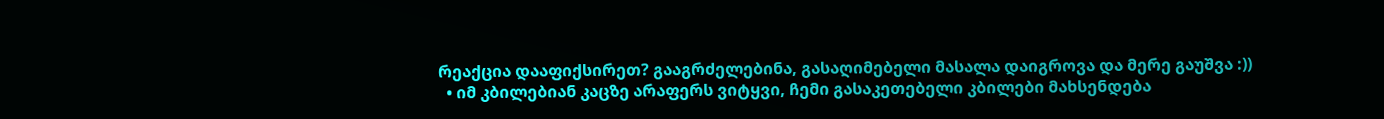რეაქცია დააფიქსირეთ? გააგრძელებინა, გასაღიმებელი მასალა დაიგროვა და მერე გაუშვა :))
  • იმ კბილებიან კაცზე არაფერს ვიტყვი, ჩემი გასაკეთებელი კბილები მახსენდება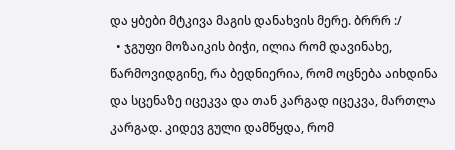და ყბები მტკივა მაგის დანახვის მერე. ბრრრ :/
  • ჯგუფი მოზაიკის ბიჭი, ილია რომ დავინახე, წარმოვიდგინე, რა ბედნიერია, რომ ოცნება აიხდინა და სცენაზე იცეკვა და თან კარგად იცეკვა, მართლა კარგად. კიდევ გული დამწყდა, რომ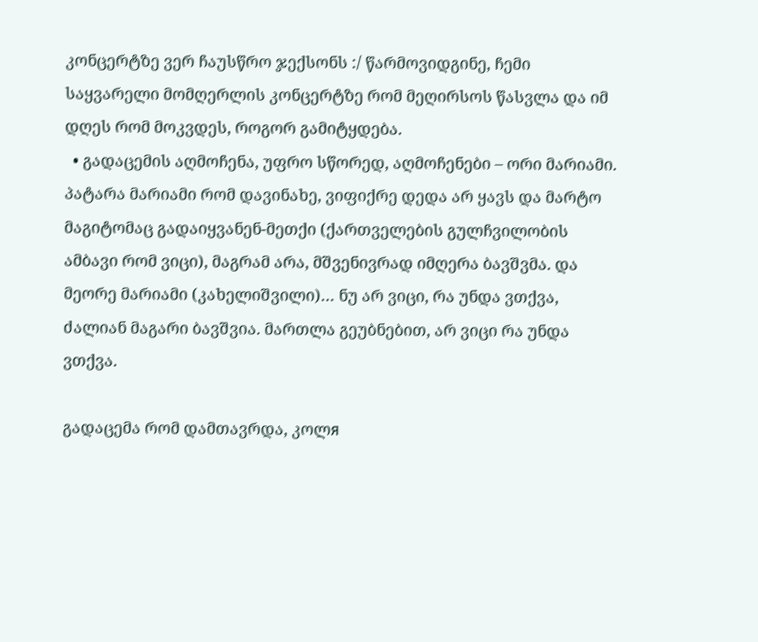კონცერტზე ვერ ჩაუსწრო ჯექსონს :/ წარმოვიდგინე, ჩემი საყვარელი მომღერლის კონცერტზე რომ მეღირსოს წასვლა და იმ დღეს რომ მოკვდეს, როგორ გამიტყდება.
  • გადაცემის აღმოჩენა, უფრო სწორედ, აღმოჩენები – ორი მარიამი. პატარა მარიამი რომ დავინახე, ვიფიქრე დედა არ ყავს და მარტო მაგიტომაც გადაიყვანენ-მეთქი (ქართველების გულჩვილობის ამბავი რომ ვიცი), მაგრამ არა, მშვენივრად იმღერა ბავშვმა. და მეორე მარიამი (კახელიშვილი)… ნუ არ ვიცი, რა უნდა ვთქვა, ძალიან მაგარი ბავშვია. მართლა გეუბნებით, არ ვიცი რა უნდა ვთქვა.

გადაცემა რომ დამთავრდა, კოლя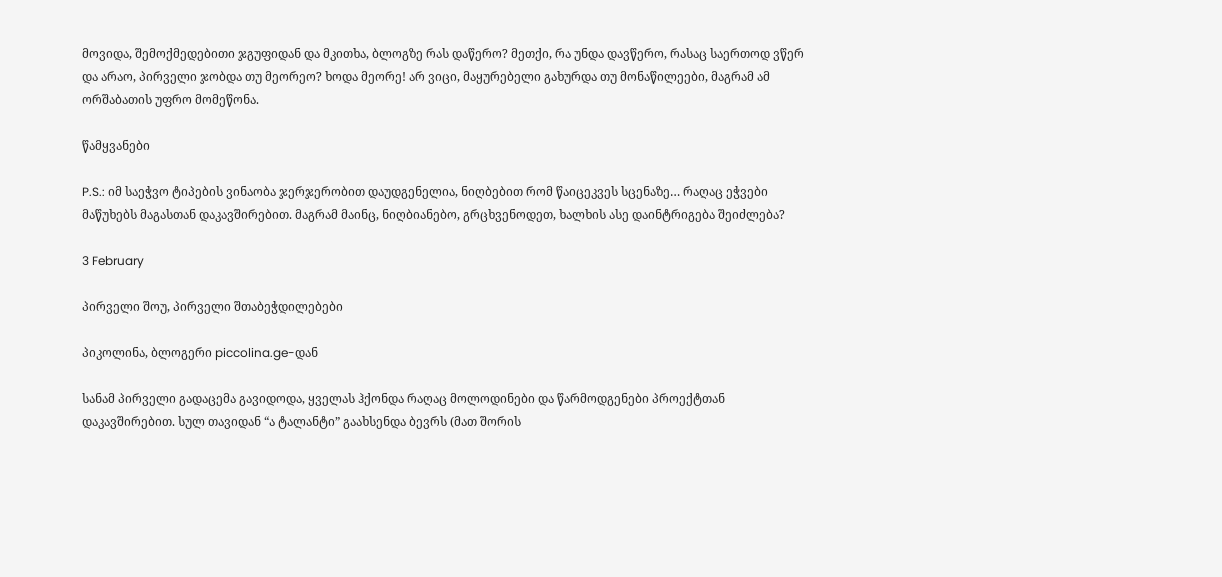მოვიდა, შემოქმედებითი ჯგუფიდან და მკითხა, ბლოგზე რას დაწერო? მეთქი, რა უნდა დავწერო, რასაც საერთოდ ვწერ და არაო, პირველი ჯობდა თუ მეორეო? ხოდა მეორე! არ ვიცი, მაყურებელი გახურდა თუ მონაწილეები, მაგრამ ამ ორშაბათის უფრო მომეწონა.

წამყვანები

P.S.: იმ საეჭვო ტიპების ვინაობა ჯერჯერობით დაუდგენელია, ნიღბებით რომ წაიცეკვეს სცენაზე… რაღაც ეჭვები მაწუხებს მაგასთან დაკავშირებით. მაგრამ მაინც, ნიღბიანებო, გრცხვენოდეთ, ხალხის ასე დაინტრიგება შეიძლება?

3 February

პირველი შოუ, პირველი შთაბეჭდილებები

პიკოლინა, ბლოგერი piccolina.ge-დან

სანამ პირველი გადაცემა გავიდოდა, ყველას ჰქონდა რაღაც მოლოდინები და წარმოდგენები პროექტთან დაკავშირებით. სულ თავიდან “ა ტალანტი” გაახსენდა ბევრს (მათ შორის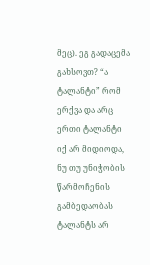მეც). ეგ გადაცემა გახსოვთ? “ა ტალანტი” რომ ერქვა და არც ერთი ტალანტი იქ არ მიდიოდა, ნუ თუ უნიჭობის წარმოჩენის გამბედაობას ტალანტს არ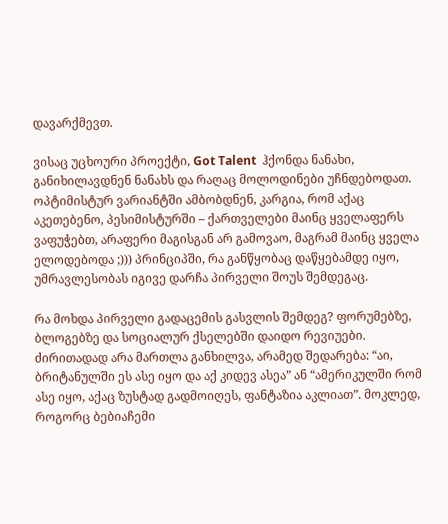დავარქმევთ.

ვისაც უცხოური პროექტი, Got Talent  ჰქონდა ნანახი, განიხილავდნენ ნანახს და რაღაც მოლოდინები უჩნდებოდათ. ოპტიმისტურ ვარიანტში ამბობდნენ, კარგია, რომ აქაც აკეთებენო, პესიმისტურში – ქართველები მაინც ყველაფერს ვაფუჭებთ, არაფერი მაგისგან არ გამოვაო, მაგრამ მაინც ყველა ელოდებოდა ;))) პრინციპში, რა განწყობაც დაწყებამდე იყო, უმრავლესობას იგივე დარჩა პირველი შოუს შემდეგაც.

რა მოხდა პირველი გადაცემის გასვლის შემდეგ? ფორუმებზე, ბლოგებზე და სოციალურ ქსელებში დაიდო რევიუები. ძირითადად არა მართლა განხილვა, არამედ შედარება: “აი, ბრიტანულში ეს ასე იყო და აქ კიდევ ასეა” ან “ამერიკულში რომ ასე იყო, აქაც ზუსტად გადმოიღეს, ფანტაზია აკლიათ”. მოკლედ, როგორც ბებიაჩემი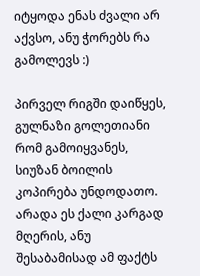იტყოდა ენას ძვალი არ აქვსო, ანუ ჭორებს რა გამოლევს :)

პირველ რიგში დაიწყეს, გულნაზი გოლეთიანი რომ გამოიყვანეს, სიუზან ბოილის კოპირება უნდოდათო. არადა ეს ქალი კარგად მღერის, ანუ შესაბამისად ამ ფაქტს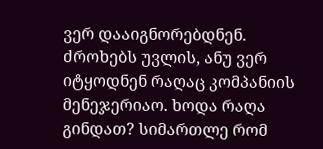ვერ დააიგნორებდნენ. ძროხებს უვლის, ანუ ვერ იტყოდნენ რაღაც კომპანიის მენეჯერიაო. ხოდა რაღა გინდათ? სიმართლე რომ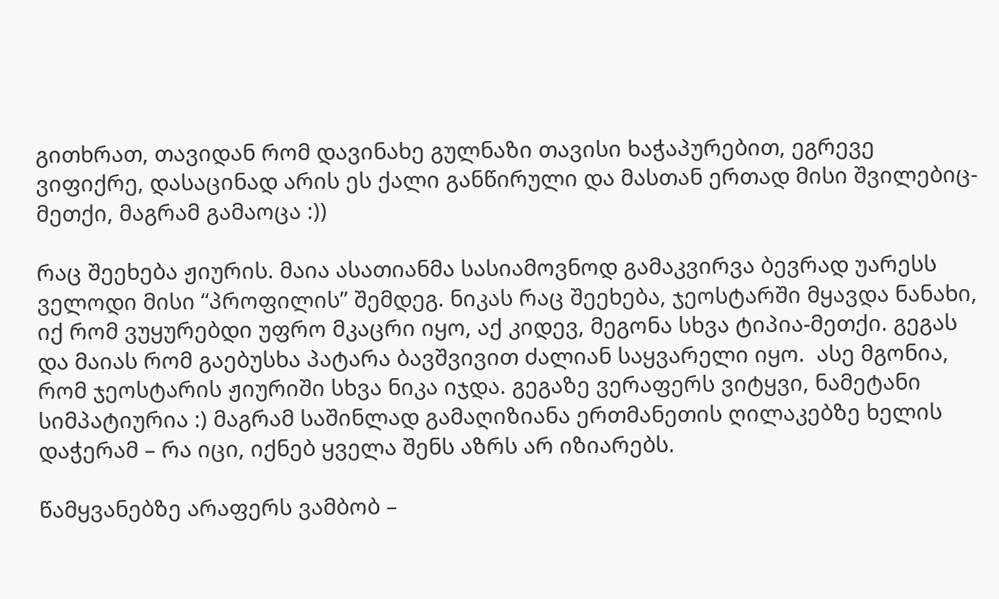გითხრათ, თავიდან რომ დავინახე გულნაზი თავისი ხაჭაპურებით, ეგრევე ვიფიქრე, დასაცინად არის ეს ქალი განწირული და მასთან ერთად მისი შვილებიც-მეთქი, მაგრამ გამაოცა :))

რაც შეეხება ჟიურის. მაია ასათიანმა სასიამოვნოდ გამაკვირვა ბევრად უარესს ველოდი მისი “პროფილის” შემდეგ. ნიკას რაც შეეხება, ჯეოსტარში მყავდა ნანახი, იქ რომ ვუყურებდი უფრო მკაცრი იყო, აქ კიდევ, მეგონა სხვა ტიპია-მეთქი. გეგას და მაიას რომ გაებუსხა პატარა ბავშვივით ძალიან საყვარელი იყო.  ასე მგონია, რომ ჯეოსტარის ჟიურიში სხვა ნიკა იჯდა. გეგაზე ვერაფერს ვიტყვი, ნამეტანი სიმპატიურია :) მაგრამ საშინლად გამაღიზიანა ერთმანეთის ღილაკებზე ხელის დაჭერამ – რა იცი, იქნებ ყველა შენს აზრს არ იზიარებს.

წამყვანებზე არაფერს ვამბობ –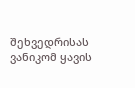შეხვედრისას ვანიკომ ყავის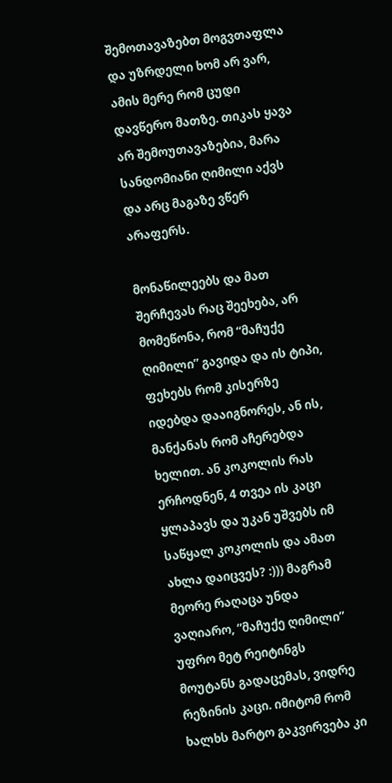შემოთავაზებთ მოგვთაფლა და უზრდელი ხომ არ ვარ, ამის მერე რომ ცუდი დავწერო მათზე. თიკას ყავა არ შემოუთავაზებია, მარა სანდომიანი ღიმილი აქვს და არც მაგაზე ვწერ არაფერს.

მონაწილეებს და მათ შერჩევას რაც შეეხება, არ მომეწონა, რომ “მაჩუქე ღიმილი” გავიდა და ის ტიპი, ფეხებს რომ კისერზე იდებდა დააიგნორეს, ან ის, მანქანას რომ აჩერებდა ხელით. ან კოკოლის რას ერჩოდნენ, 4 თვეა ის კაცი ყლაპავს და უკან უშვებს იმ საწყალ კოკოლის და ამათ ახლა დაიცვეს? :))) მაგრამ მეორე რაღაცა უნდა ვაღიარო, “მაჩუქე ღიმილი” უფრო მეტ რეიტინგს მოუტანს გადაცემას, ვიდრე რეზინის კაცი. იმიტომ რომ ხალხს მარტო გაკვირვება კი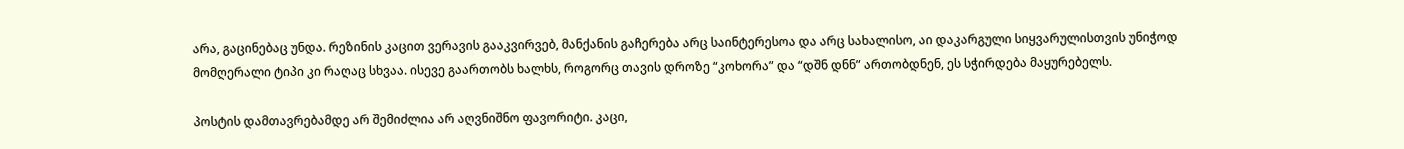არა, გაცინებაც უნდა. რეზინის კაცით ვერავის გააკვირვებ, მანქანის გაჩერება არც საინტერესოა და არც სახალისო, აი დაკარგული სიყვარულისთვის უნიჭოდ მომღერალი ტიპი კი რაღაც სხვაა. ისევე გაართობს ხალხს, როგორც თავის დროზე “კოხორა” და “დშნ დნნ” ართობდნენ, ეს სჭირდება მაყურებელს.

პოსტის დამთავრებამდე არ შემიძლია არ აღვნიშნო ფავორიტი. კაცი,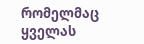რომელმაც ყველას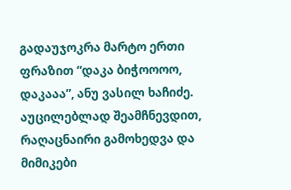გადაუჯოკრა მარტო ერთი ფრაზით “დაკა ბიჭოოოო, დაკააა”, ანუ ვასილ ხაჩიძე. აუცილებლად შეამჩნევდით, რაღაცნაირი გამოხედვა და მიმიკები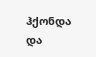ჰქონდა და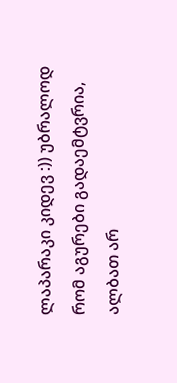ლაპარაკი კიდევ :)) უბრალოდ რომ აგურები გადაემტვრია, ალბათ არ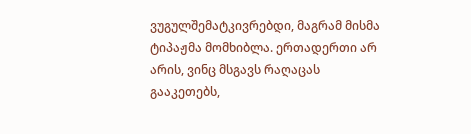ვუგულშემატკივრებდი, მაგრამ მისმა ტიპაჟმა მომხიბლა. ერთადერთი არ არის, ვინც მსგავს რაღაცას გააკეთებს,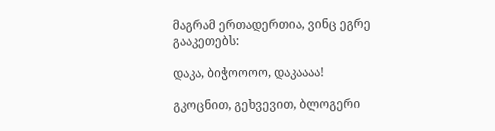მაგრამ ერთადერთია, ვინც ეგრე გააკეთებს:

დაკა, ბიჭოოოო, დაკაააა!

გკოცნით, გეხვევით, ბლოგერი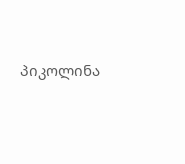პიკოლინა